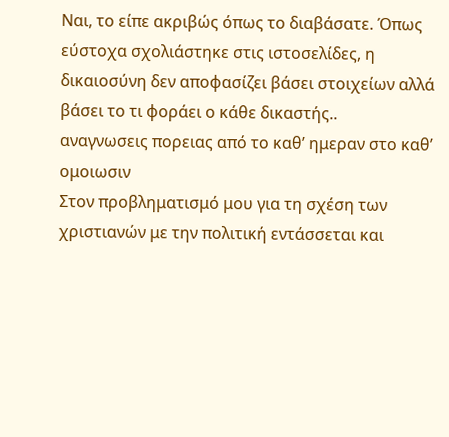Ναι, το είπε ακριβώς όπως το διαβάσατε. Όπως εύστοχα σχολιάστηκε στις ιστοσελίδες, η δικαιοσύνη δεν αποφασίζει βάσει στοιχείων αλλά βάσει το τι φοράει ο κάθε δικαστής..
αναγνωσεις πορειας από το καθ’ ημεραν στο καθ’ ομοιωσιν
Στον προβληματισμό μου για τη σχέση των χριστιανών με την πολιτική εντάσσεται και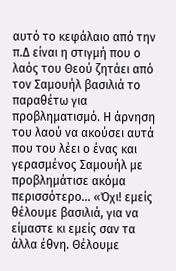αυτό το κεφάλαιο από την π.Δ είναι η στιγμή που ο λαός του Θεού ζητάει από τον Σαμουήλ βασιλιά το παραθέτω για προβληματισμό. Η άρνηση του λαού να ακούσει αυτά που του λέει ο ένας και γερασμένος Σαμουήλ με προβλημάτισε ακόμα περισσότερο… «Όχι! εμείς θέλουμε βασιλιά, για να είμαστε κι εμείς σαν τα άλλα έθνη. Θέλουμε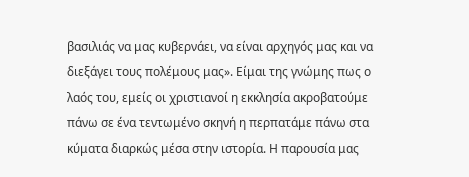βασιλιάς να μας κυβερνάει, να είναι αρχηγός μας και να διεξάγει τους πολέμους μας». Είμαι της γνώμης πως ο λαός του, εμείς οι χριστιανοί η εκκλησία ακροβατούμε πάνω σε ένα τεντωμένο σκηνή η περπατάμε πάνω στα κύματα διαρκώς μέσα στην ιστορία. Η παρουσία μας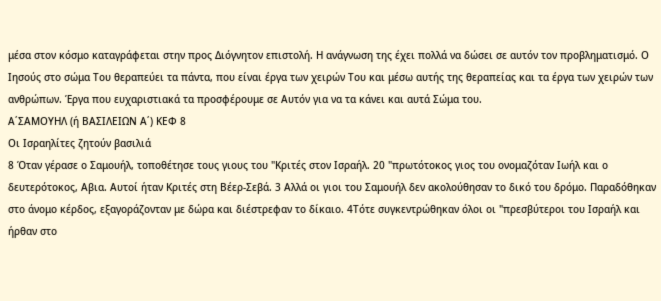μέσα στον κόσμο καταγράφεται στην προς Διόγνητον επιστολή. Η ανάγνωση της έχει πολλά να δώσει σε αυτόν τον προβληματισμό. Ο Ιησούς στο σώμα Του θεραπεύει τα πάντα, που είναι έργα των χειρών Του και μέσω αυτής της θεραπείας και τα έργα των χειρών των ανθρώπων. Έργα που ευχαριστιακά τα προσφέρουμε σε Αυτόν για να τα κάνει και αυτά Σώμα του.
Α΄ΣΑΜΟΥΗΛ (ή ΒΑΣΙΛΕΙΩΝ Α΄) ΚΕΦ 8
Οι Ισραηλίτες ζητούν βασιλιά
8 Όταν γέρασε ο Σαμουήλ, τοποθέτησε τους γιους του "Κριτές στον Ισραήλ. 20 "πρωτότοκος γιος του ονομαζόταν Ιωήλ και ο δευτερότοκος, Αβια. Αυτοί ήταν Κριτές στη Βέερ-Σεβά. 3 Αλλά οι γιοι του Σαμουήλ δεν ακολούθησαν το δικό του δρόμο. Παραδόθηκαν στο άνομο κέρδος, εξαγοράζονταν με δώρα και διέστρεφαν το δίκαιο. 4Τότε συγκεντρώθηκαν όλοι οι "πρεσβύτεροι του Ισραήλ και ήρθαν στο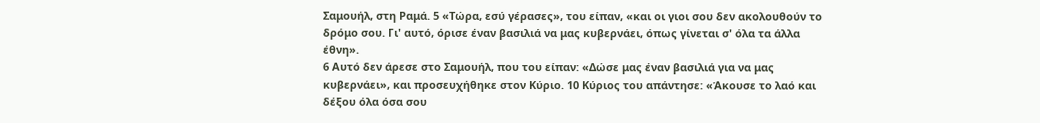Σαμουήλ, στη Ραμά. 5 «Τώρα, εσύ γέρασες», του είπαν, «και οι γιοι σου δεν ακολουθούν το δρόμο σου. Γι' αυτό, όρισε έναν βασιλιά να μας κυβερνάει, όπως γίνεται σ' όλα τα άλλα έθνη».
6 Αυτό δεν άρεσε στο Σαμουήλ, που του είπαν: «Δώσε μας έναν βασιλιά για να μας κυβερνάει», και προσευχήθηκε στον Κύριο. 10 Κύριος του απάντησε: «Άκουσε το λαό και δέξου όλα όσα σου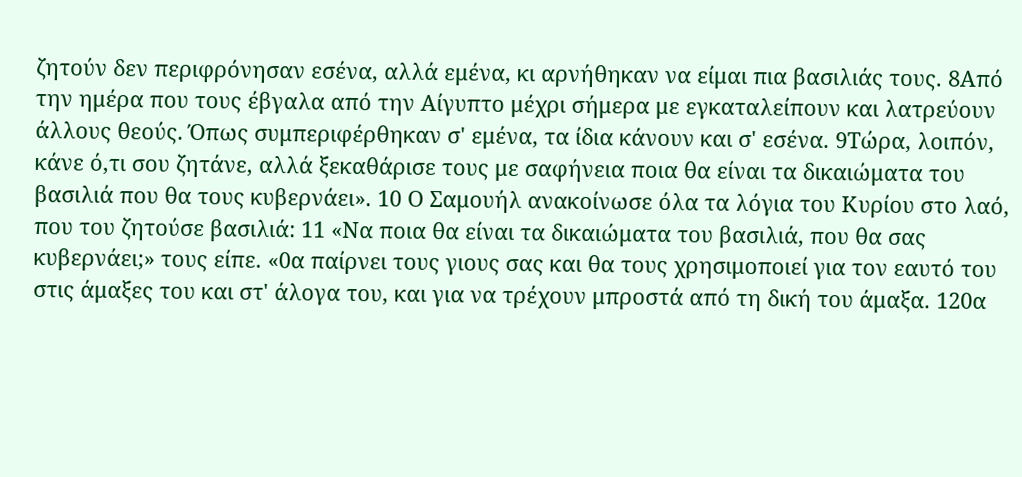ζητούν δεν περιφρόνησαν εσένα, αλλά εμένα, κι αρνήθηκαν να είμαι πια βασιλιάς τους. 8Από την ημέρα που τους έβγαλα από την Αίγυπτο μέχρι σήμερα με εγκαταλείπουν και λατρεύουν άλλους θεούς. Όπως συμπεριφέρθηκαν σ' εμένα, τα ίδια κάνουν και σ' εσένα. 9Τώρα, λοιπόν, κάνε ό,τι σου ζητάνε, αλλά ξεκαθάρισε τους με σαφήνεια ποια θα είναι τα δικαιώματα του βασιλιά που θα τους κυβερνάει». 10 Ο Σαμουήλ ανακοίνωσε όλα τα λόγια του Κυρίου στο λαό, που του ζητούσε βασιλιά: 11 «Να ποια θα είναι τα δικαιώματα του βασιλιά, που θα σας κυβερνάει;» τους είπε. «0α παίρνει τους γιους σας και θα τους χρησιμοποιεί για τον εαυτό του στις άμαξες του και στ' άλογα του, και για να τρέχουν μπροστά από τη δική του άμαξα. 120α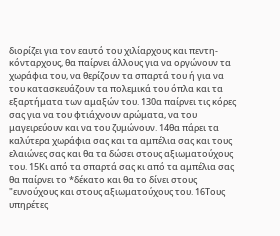διορίζει για τον εαυτό του χιλίαρχους και πεντη-κόνταρχους, θα παίρνει άλλους για να οργώνουν τα χωράφια του, να θερίζουν τα σπαρτά του ή για να του κατασκευάζουν τα πολεμικά του όπλα και τα εξαρτήματα των αμαξών του. 130α παίρνει τις κόρες σας για να του φτιάχνουν αρώματα, να του μαγειρεύουν και να του ζυμώνουν. 14θα πάρει τα καλύτερα χωράφια σας και τα αμπέλια σας και τους ελαιώνες σας και θα τα δώσει στους αξιωματούχους του. 15Κι από τα σπαρτά σας κι από τα αμπέλια σας θα παίρνει το *δέκατο και θα το δίνει στους "ευνούχους και στους αξιωματούχους του. 16Τους υπηρέτες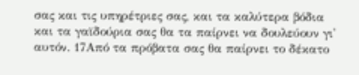σας και τις υπηρέτριες σας, και τα καλύτερα βόδια και τα γαϊδούρια σας θα τα παίρνει να δουλεύουν γι' αυτόν. 17Από τα πρόβατα σας θα παίρνει το δέκατο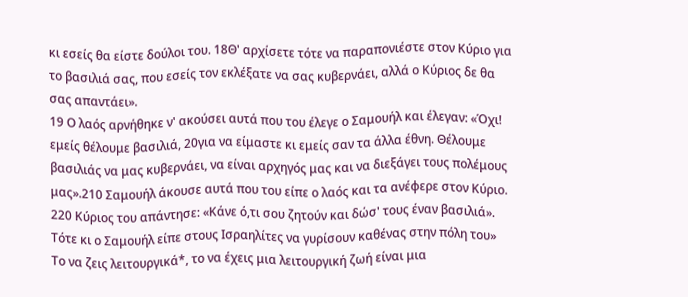κι εσείς θα είστε δούλοι του. 18Θ' αρχίσετε τότε να παραπονιέστε στον Κύριο για το βασιλιά σας, που εσείς τον εκλέξατε να σας κυβερνάει, αλλά ο Κύριος δε θα σας απαντάει».
19 Ο λαός αρνήθηκε ν' ακούσει αυτά που του έλεγε ο Σαμουήλ και έλεγαν: «Όχι! εμείς θέλουμε βασιλιά, 20για να είμαστε κι εμείς σαν τα άλλα έθνη. Θέλουμε βασιλιάς να μας κυβερνάει, να είναι αρχηγός μας και να διεξάγει τους πολέμους μας».210 Σαμουήλ άκουσε αυτά που του είπε ο λαός και τα ανέφερε στον Κύριο. 220 Κύριος του απάντησε: «Κάνε ό,τι σου ζητούν και δώσ' τους έναν βασιλιά».
Τότε κι ο Σαμουήλ είπε στους Ισραηλίτες να γυρίσουν καθένας στην πόλη του»
Το να ζεις λειτουργικά*, το να έχεις μια λειτουργική ζωή είναι μια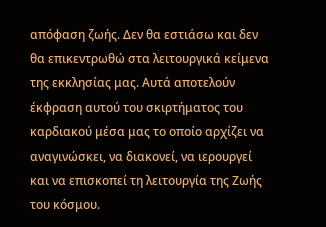απόφαση ζωής. Δεν θα εστιάσω και δεν θα επικεντρωθώ στα λειτουργικά κείμενα της εκκλησίας μας. Αυτά αποτελούν έκφραση αυτού του σκιρτήματος του καρδιακού μέσα μας το οποίο αρχίζει να αναγινώσκει, να διακονεί, να ιερουργεί και να επισκοπεί τη λειτουργία της Ζωής του κόσμου.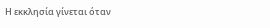Η εκκλησία γίνεται όταν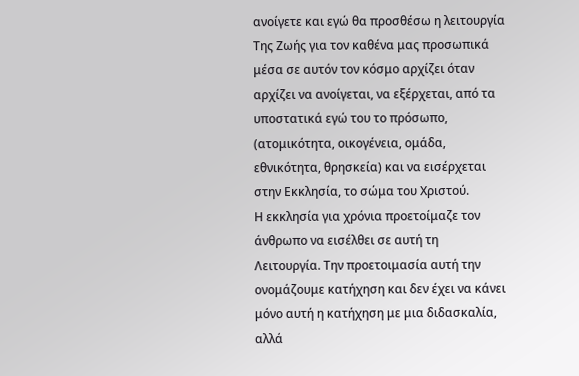ανοίγετε και εγώ θα προσθέσω η λειτουργία Της Ζωής για τον καθένα μας προσωπικά μέσα σε αυτόν τον κόσμο αρχίζει όταν αρχίζει να ανοίγεται, να εξέρχεται, από τα υποστατικά εγώ του το πρόσωπο, (ατομικότητα, οικογένεια, ομάδα, εθνικότητα, θρησκεία) και να εισέρχεται στην Εκκλησία, το σώμα του Χριστού.
Η εκκλησία για χρόνια προετοίμαζε τον άνθρωπο να εισέλθει σε αυτή τη Λειτουργία. Την προετοιμασία αυτή την ονομάζουμε κατήχηση και δεν έχει να κάνει μόνο αυτή η κατήχηση με μια διδασκαλία, αλλά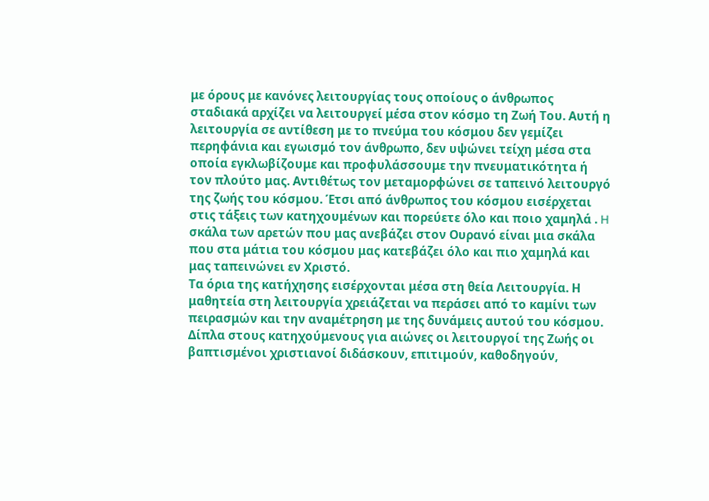με όρους με κανόνες λειτουργίας τους οποίους ο άνθρωπος σταδιακά αρχίζει να λειτουργεί μέσα στον κόσμο τη Ζωή Του. Αυτή η λειτουργία σε αντίθεση με το πνεύμα του κόσμου δεν γεμίζει περηφάνια και εγωισμό τον άνθρωπο, δεν υψώνει τείχη μέσα στα οποία εγκλωβίζουμε και προφυλάσσουμε την πνευματικότητα ή τον πλούτο μας. Αντιθέτως τον μεταμορφώνει σε ταπεινό λειτουργό της ζωής του κόσμου. Έτσι από άνθρωπος του κόσμου εισέρχεται στις τάξεις των κατηχουμένων και πορεύετε όλο και ποιο χαμηλά . H σκάλα των αρετών που μας ανεβάζει στον Ουρανό είναι μια σκάλα που στα μάτια του κόσμου μας κατεβάζει όλο και πιο χαμηλά και μας ταπεινώνει εν Χριστό.
Τα όρια της κατήχησης εισέρχονται μέσα στη θεία Λειτουργία. Η μαθητεία στη λειτουργία χρειάζεται να περάσει από το καμίνι των πειρασμών και την αναμέτρηση με της δυνάμεις αυτού του κόσμου. Δίπλα στους κατηχούμενους για αιώνες οι λειτουργοί της Ζωής οι βαπτισμένοι χριστιανοί διδάσκουν, επιτιμούν, καθοδηγούν,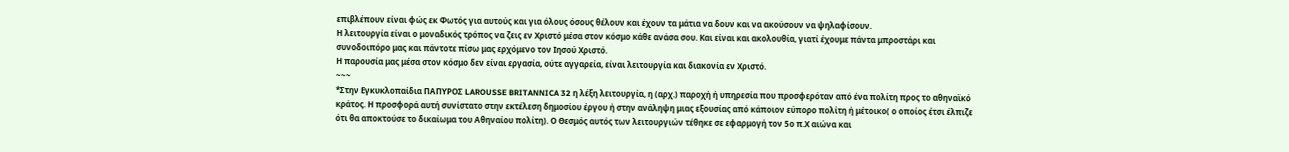επιβλέπουν είναι φώς εκ Φωτός για αυτούς και για όλους όσους θέλουν και έχουν τα μάτια να δουν και να ακούσουν να ψηλαφίσουν.
Η λειτουργία είναι ο μοναδικός τρόπος να ζεις εν Χριστό μέσα στον κόσμο κάθε ανάσα σου. Και είναι και ακολουθία, γιατί έχουμε πάντα μπροστάρι και συνοδοιπόρο μας και πάντοτε πίσω μας ερχόμενο τον Ιησού Χριστό.
Η παρουσία μας μέσα στον κόσμο δεν είναι εργασία, ούτε αγγαρεία, είναι λειτουργία και διακονία εν Χριστό.
~~~
*Στην Εγκυκλοπαίδια ΠΑΠΥΡΟΣ LAROUSSE BRITANNICA 32 η λέξη λειτουργία, η (αρχ.) παροχή ή υπηρεσία που προσφερόταν από ένα πολίτη προς το αθηναϊκό κράτος. Η προσφορά αυτή συνίστατο στην εκτέλεση δημοσίου έργου ή στην ανάληψη μιας εξουσίας από κάποιον εύπορο πολίτη ή μέτοικο( ο οποίος έτσι έλπιζε ότι θα αποκτούσε το δικαίωμα του Αθηναίου πολίτη). Ο Θεσμός αυτός των λειτουργιών τέθηκε σε εφαρμογή τον 5ο π.Χ αιώνα και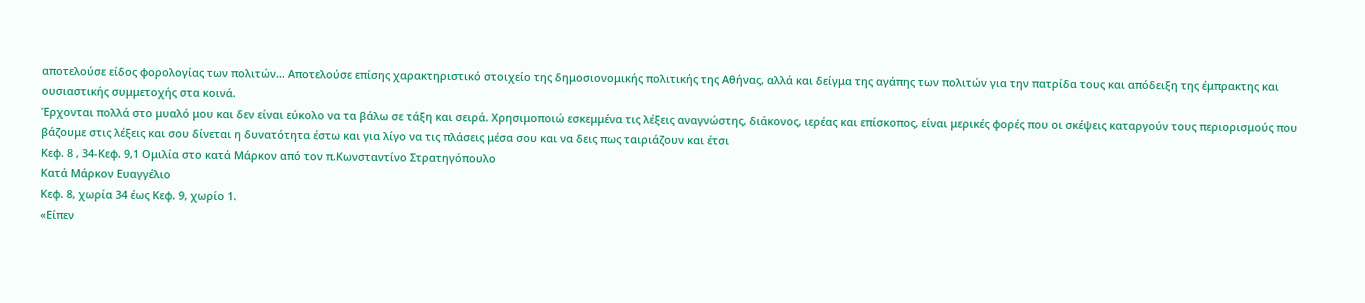αποτελούσε είδος φορολογίας των πολιτών… Αποτελούσε επίσης χαρακτηριστικό στοιχείο της δημοσιονομικής πολιτικής της Αθήνας, αλλά και δείγμα της αγάπης των πολιτών για την πατρίδα τους και απόδειξη της έμπρακτης και ουσιαστικής συμμετοχής στα κοινά.
Έρχονται πολλά στο μυαλό μου και δεν είναι εύκολο να τα βάλω σε τάξη και σειρά. Χρησιμοποιώ εσκεμμένα τις λέξεις αναγνώστης, διάκονος, ιερέας και επίσκοπος, είναι μερικές φορές που οι σκέψεις καταργούν τους περιορισμούς που βάζουμε στις λέξεις και σου δίνεται η δυνατότητα έστω και για λίγο να τις πλάσεις μέσα σου και να δεις πως ταιριάζουν και έτσι
Κεφ. 8 , 34-Κεφ. 9,1 Ομιλία στο κατά Μάρκον από τον π.Κωνσταντίνο Στρατηγόπουλο
Κατά Μάρκον Ευαγγέλιο
Κεφ. 8, χωρία 34 έως Κεφ. 9, χωρίο 1.
«Είπεν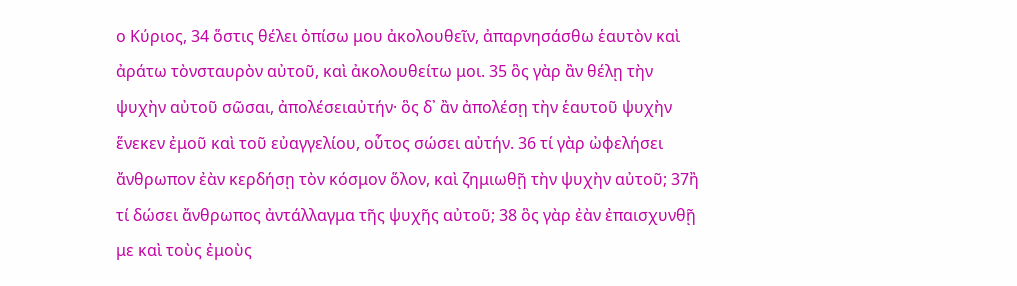ο Κύριος, 34 ὅστις θέλει ὀπίσω μου ἀκολουθεῖν, ἀπαρνησάσθω ἑαυτὸν καὶ ἀράτω τὸνσταυρὸν αὐτοῦ, καὶ ἀκολουθείτω μοι. 35 ὃς γὰρ ἂν θέλῃ τὴν ψυχὴν αὐτοῦ σῶσαι, ἀπολέσειαὐτήν· ὃς δ᾿ ἂν ἀπολέσῃ τὴν ἑαυτοῦ ψυχὴν ἕνεκεν ἐμοῦ καὶ τοῦ εὐαγγελίου, οὗτος σώσει αὐτήν. 36 τί γὰρ ὠφελήσει ἄνθρωπον ἐὰν κερδήσῃ τὸν κόσμον ὅλον, καὶ ζημιωθῇ τὴν ψυχὴν αὐτοῦ; 37ἢ τί δώσει ἄνθρωπος ἀντάλλαγμα τῆς ψυχῆς αὐτοῦ; 38 ὃς γὰρ ἐὰν ἐπαισχυνθῇ με καὶ τοὺς ἐμοὺς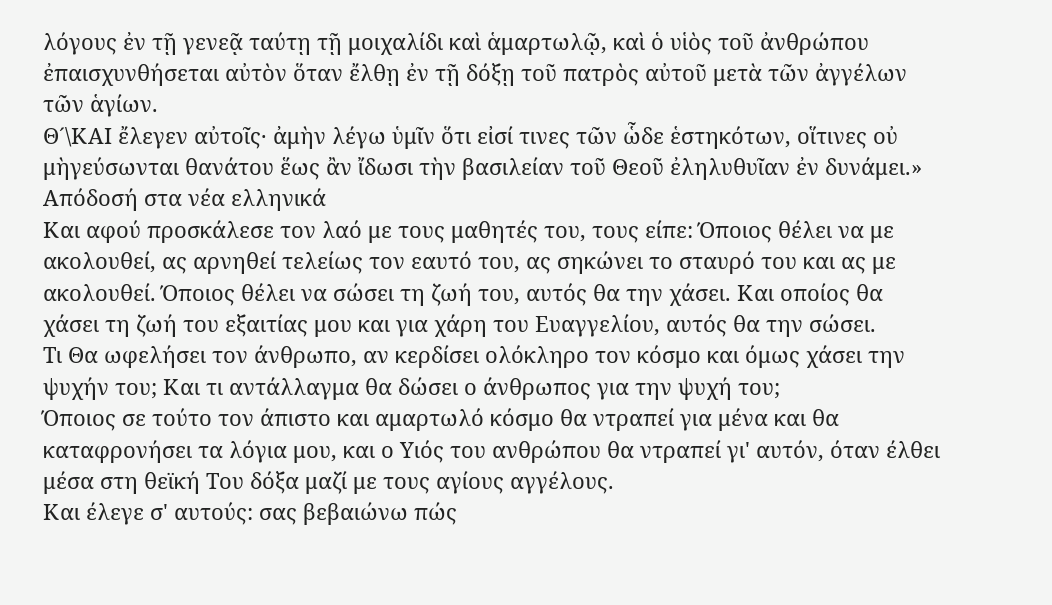λόγους ἐν τῇ γενεᾷ ταύτῃ τῇ μοιχαλίδι καὶ ἁμαρτωλῷ, καὶ ὁ υἱὸς τοῦ ἀνθρώπου ἐπαισχυνθήσεται αὐτὸν ὅταν ἔλθῃ ἐν τῇ δόξῃ τοῦ πατρὸς αὐτοῦ μετὰ τῶν ἀγγέλων τῶν ἁγίων.
Θ´\ΚΑΙ ἔλεγεν αὐτοῖς· ἀμὴν λέγω ὑμῖν ὅτι εἰσί τινες τῶν ὧδε ἑστηκότων, οἵτινες οὐ μὴγεύσωνται θανάτου ἕως ἂν ἴδωσι τὴν βασιλείαν τοῦ Θεοῦ ἐληλυθυῖαν ἐν δυνάμει.»
Απόδοσή στα νέα ελληνικά
Και αφού προσκάλεσε τον λαό με τους μαθητές του, τους είπε: Όποιος θέλει να με ακολουθεί, ας αρνηθεί τελείως τον εαυτό του, ας σηκώνει το σταυρό του και ας με ακολουθεί. Όποιος θέλει να σώσει τη ζωή του, αυτός θα την χάσει. Και οποίος θα χάσει τη ζωή του εξαιτίας μου και για χάρη του Ευαγγελίου, αυτός θα την σώσει.
Τι Θα ωφελήσει τον άνθρωπο, αν κερδίσει ολόκληρο τον κόσμο και όμως χάσει την ψυχήν του; Και τι αντάλλαγμα θα δώσει ο άνθρωπος για την ψυχή του;
Όποιος σε τούτο τον άπιστο και αμαρτωλό κόσμο θα ντραπεί για μένα και θα καταφρονήσει τα λόγια μου, και ο Υιός του ανθρώπου θα ντραπεί γι' αυτόν, όταν έλθει μέσα στη θεϊκή Του δόξα μαζί με τους αγίους αγγέλους.
Και έλεγε σ' αυτούς: σας βεβαιώνω πώς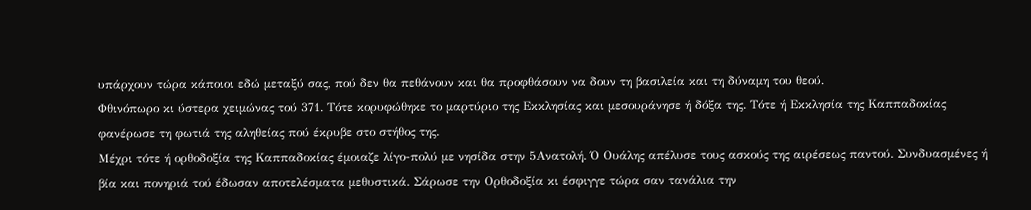υπάρχουν τώρα κάποιοι εδώ μεταξύ σας, πού δεν θα πεθάνουν και θα προφθάσουν να δουν τη βασιλεία και τη δύναμη του θεού.
Φθινόπωρο κι ύστερα χειμώνας τού 371. Τότε κορυφώθηκε το μαρτύριο της Εκκλησίας και μεσουράνησε ή δόξα της. Τότε ή Εκκλησία της Καππαδοκίας φανέρωσε τη φωτιά της αληθείας πού έκρυβε στο στήθος της.
Μέχρι τότε ή ορθοδοξία της Καππαδοκίας έμοιαζε λίγο-πολύ με νησίδα στην 5Ανατολή. Ό Ουάλης απέλυσε τους ασκούς της αιρέσεως παντού. Συνδυασμένες ή βία και πονηριά τού έδωσαν αποτελέσματα μεθυστικά. Σάρωσε την Ορθοδοξία κι έσφιγγε τώρα σαν τανάλια την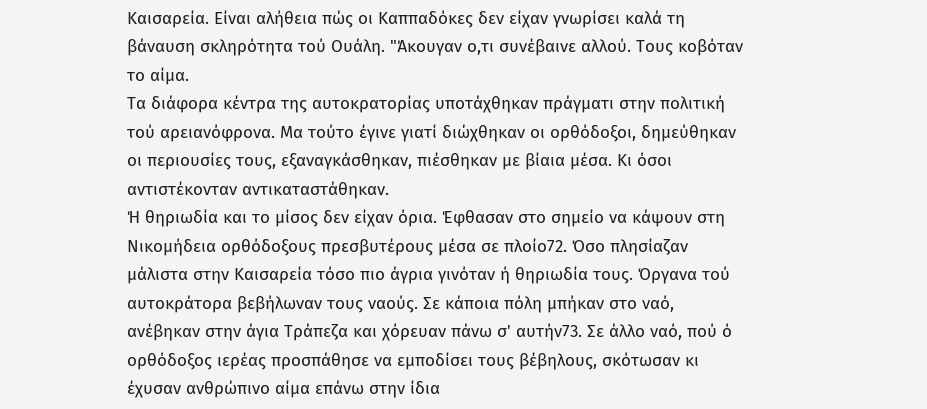Καισαρεία. Είναι αλήθεια πώς οι Καππαδόκες δεν είχαν γνωρίσει καλά τη βάναυση σκληρότητα τού Ουάλη. "Άκουγαν ο,τι συνέβαινε αλλού. Τους κοβόταν το αίμα.
Τα διάφορα κέντρα της αυτοκρατορίας υποτάχθηκαν πράγματι στην πολιτική τού αρειανόφρονα. Μα τούτο έγινε γιατί διώχθηκαν οι ορθόδοξοι, δημεύθηκαν οι περιουσίες τους, εξαναγκάσθηκαν, πιέσθηκαν με βίαια μέσα. Κι όσοι αντιστέκονταν αντικαταστάθηκαν.
Ή θηριωδία και το μίσος δεν είχαν όρια. Έφθασαν στο σημείο να κάψουν στη Νικομήδεια ορθόδοξους πρεσβυτέρους μέσα σε πλοίο72. Όσο πλησίαζαν μάλιστα στην Καισαρεία τόσο πιο άγρια γινόταν ή θηριωδία τους. Όργανα τού αυτοκράτορα βεβήλωναν τους ναούς. Σε κάποια πόλη μπήκαν στο ναό, ανέβηκαν στην άγια Τράπεζα και χόρευαν πάνω σ' αυτήν73. Σε άλλο ναό, πού ό ορθόδοξος ιερέας προσπάθησε να εμποδίσει τους βέβηλους, σκότωσαν κι έχυσαν ανθρώπινο αίμα επάνω στην ίδια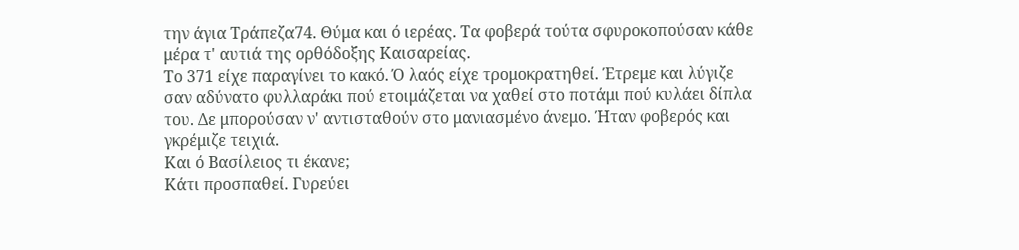την άγια Τράπεζα74. Θύμα και ό ιερέας. Τα φοβερά τούτα σφυροκοπούσαν κάθε μέρα τ' αυτιά της ορθόδοξης Καισαρείας.
Το 371 είχε παραγίνει το κακό. Ό λαός είχε τρομοκρατηθεί. Έτρεμε και λύγιζε σαν αδύνατο φυλλαράκι πού ετοιμάζεται να χαθεί στο ποτάμι πού κυλάει δίπλα του. Δε μπορούσαν ν' αντισταθούν στο μανιασμένο άνεμο. Ήταν φοβερός και γκρέμιζε τειχιά.
Και ό Βασίλειος τι έκανε;
Κάτι προσπαθεί. Γυρεύει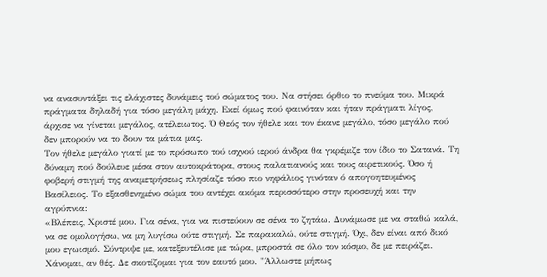να ανασυντάξει τις ελάχιστες δυνάμεις τού σώματος του. Να στήσει όρθιο το πνεύμα του. Μικρά πράγματα δηλαδή για τόσο μεγάλη μάχη. Εκεί όμως πού φαινόταν και ήταν πράγματι λίγος, άρχισε να γίνεται μεγάλος, ατέλειωτος. Ό Θεός τον ήθελε και τον έκανε μεγάλο, τόσο μεγάλο πού δεν μπορούν να το δουν τα μάτια μας.
Τον ήθελε μεγάλο γιατί με το πρόσωπο τού ισχνού ιερού άνδρα θα γκρέμιζε τον ίδιο το Σατανά. Τη δύναμη πού δούλευε μέσα στον αυτοκράτορα, στους παλατιανούς και τους αιρετικούς. Όσο ή φοβερή στιγμή της αναμετρήσεως πλησίαζε τόσο πιο νηφάλιος γινόταν ό απογοητευμένος Βασίλειος. Το εξασθενημένο σώμα του αντέχει ακόμα περισσότερο στην προσευχή και την αγρύπνια:
«Βλέπεις, Χριστέ μου. Για σένα, για να πιστεύουν σε σένα το ζητάω. Δυνάμωσε με να σταθώ καλά, να σε ομολογήσω, να μη λυγίσω ούτε στιγμή. Σε παρακαλώ, ούτε στιγμή. Όχι, δεν είναι από δικό μου εγωισμό. Σύντριψε με, κατεξευτέλισε με τώρα, μπροστά σε όλο τον κόσμο, δε με πειράζει. Χάνομαι, αν θές. Δε σκοτίζομαι για τον εαυτό μου. "Άλλωστε μήπως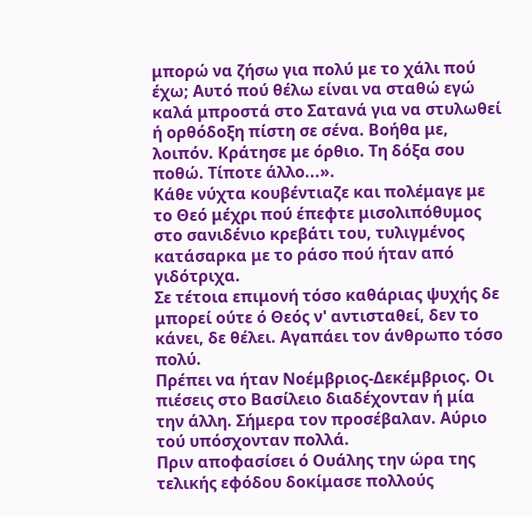μπορώ να ζήσω για πολύ με το χάλι πού έχω; Αυτό πού θέλω είναι να σταθώ εγώ καλά μπροστά στο Σατανά για να στυλωθεί ή ορθόδοξη πίστη σε σένα. Βοήθα με, λοιπόν. Κράτησε με όρθιο. Τη δόξα σου ποθώ. Τίποτε άλλο...».
Κάθε νύχτα κουβέντιαζε και πολέμαγε με το Θεό μέχρι πού έπεφτε μισολιπόθυμος στο σανιδένιο κρεβάτι του, τυλιγμένος κατάσαρκα με το ράσο πού ήταν από γιδότριχα.
Σε τέτοια επιμονή τόσο καθάριας ψυχής δε μπορεί ούτε ό Θεός ν' αντισταθεί, δεν το κάνει, δε θέλει. Αγαπάει τον άνθρωπο τόσο πολύ.
Πρέπει να ήταν Νοέμβριος-Δεκέμβριος. Οι πιέσεις στο Βασίλειο διαδέχονταν ή μία την άλλη. Σήμερα τον προσέβαλαν. Αύριο τού υπόσχονταν πολλά.
Πριν αποφασίσει ό Ουάλης την ώρα της τελικής εφόδου δοκίμασε πολλούς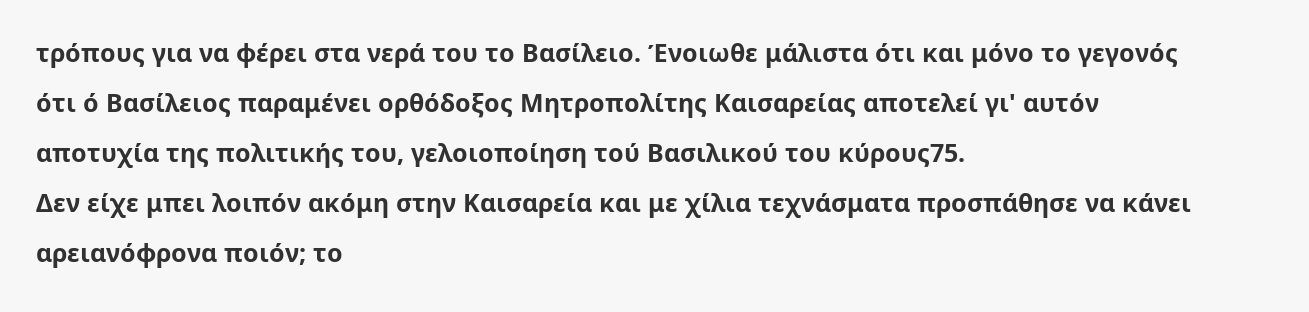τρόπους για να φέρει στα νερά του το Βασίλειο. Ένοιωθε μάλιστα ότι και μόνο το γεγονός ότι ό Βασίλειος παραμένει ορθόδοξος Μητροπολίτης Καισαρείας αποτελεί γι' αυτόν αποτυχία της πολιτικής του, γελοιοποίηση τού Βασιλικού του κύρους75.
Δεν είχε μπει λοιπόν ακόμη στην Καισαρεία και με χίλια τεχνάσματα προσπάθησε να κάνει αρειανόφρονα ποιόν; το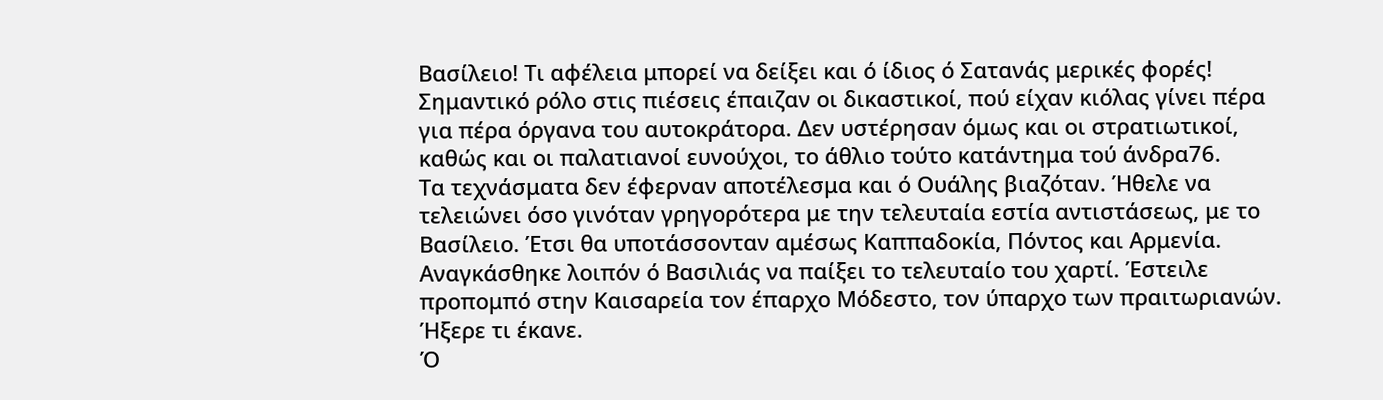Βασίλειο! Τι αφέλεια μπορεί να δείξει και ό ίδιος ό Σατανάς μερικές φορές! Σημαντικό ρόλο στις πιέσεις έπαιζαν οι δικαστικοί, πού είχαν κιόλας γίνει πέρα για πέρα όργανα του αυτοκράτορα. Δεν υστέρησαν όμως και οι στρατιωτικοί, καθώς και οι παλατιανοί ευνούχοι, το άθλιο τούτο κατάντημα τού άνδρα76.
Τα τεχνάσματα δεν έφερναν αποτέλεσμα και ό Ουάλης βιαζόταν. Ήθελε να τελειώνει όσο γινόταν γρηγορότερα με την τελευταία εστία αντιστάσεως, με το Βασίλειο. Έτσι θα υποτάσσονταν αμέσως Καππαδοκία, Πόντος και Αρμενία. Αναγκάσθηκε λοιπόν ό Βασιλιάς να παίξει το τελευταίο του χαρτί. Έστειλε προπομπό στην Καισαρεία τον έπαρχο Μόδεστο, τον ύπαρχο των πραιτωριανών. Ήξερε τι έκανε.
Ό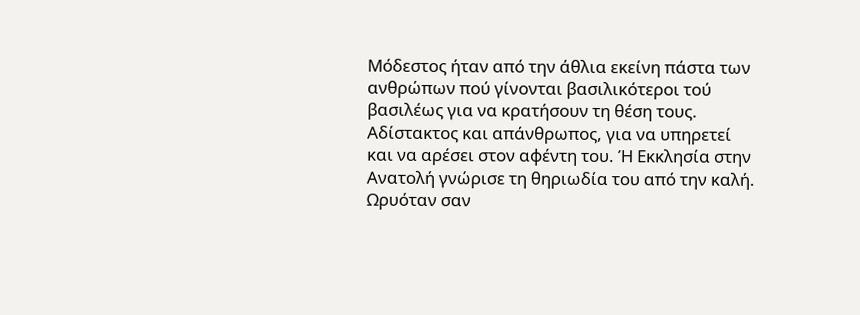Μόδεστος ήταν από την άθλια εκείνη πάστα των ανθρώπων πού γίνονται βασιλικότεροι τού βασιλέως για να κρατήσουν τη θέση τους. Αδίστακτος και απάνθρωπος, για να υπηρετεί και να αρέσει στον αφέντη του. Ή Εκκλησία στην Ανατολή γνώρισε τη θηριωδία του από την καλή. Ωρυόταν σαν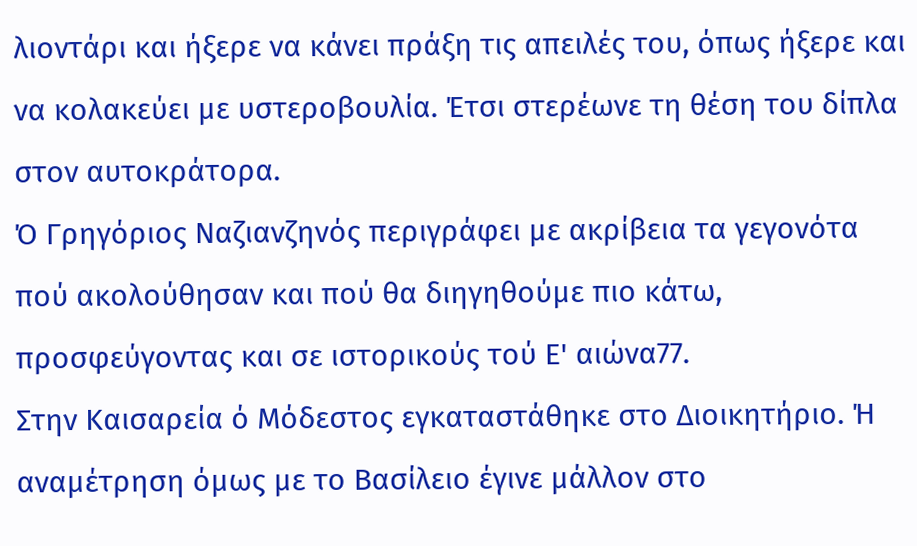λιοντάρι και ήξερε να κάνει πράξη τις απειλές του, όπως ήξερε και να κολακεύει με υστεροβουλία. Έτσι στερέωνε τη θέση του δίπλα στον αυτοκράτορα.
Ό Γρηγόριος Ναζιανζηνός περιγράφει με ακρίβεια τα γεγονότα πού ακολούθησαν και πού θα διηγηθούμε πιο κάτω, προσφεύγοντας και σε ιστορικούς τού Ε' αιώνα77.
Στην Καισαρεία ό Μόδεστος εγκαταστάθηκε στο Διοικητήριο. Ή αναμέτρηση όμως με το Βασίλειο έγινε μάλλον στο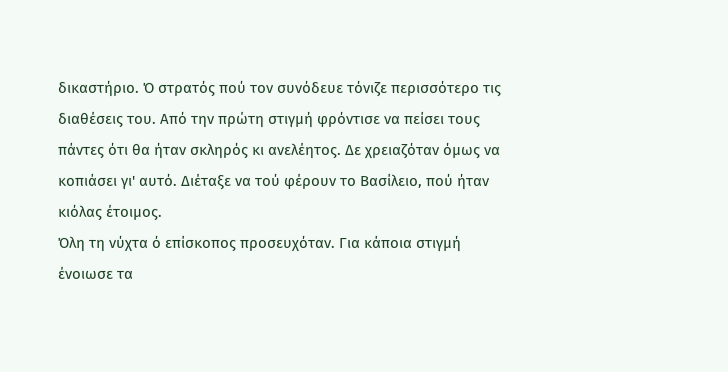δικαστήριο. Ό στρατός πού τον συνόδευε τόνιζε περισσότερο τις διαθέσεις του. Από την πρώτη στιγμή φρόντισε να πείσει τους πάντες ότι θα ήταν σκληρός κι ανελέητος. Δε χρειαζόταν όμως να κοπιάσει γι' αυτό. Διέταξε να τού φέρουν το Βασίλειο, πού ήταν κιόλας έτοιμος.
Όλη τη νύχτα ό επίσκοπος προσευχόταν. Για κάποια στιγμή ένοιωσε τα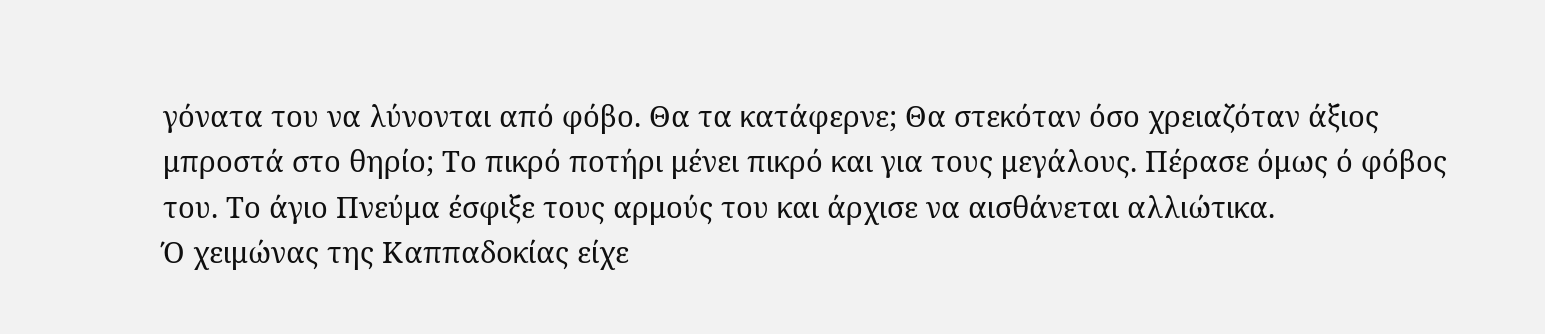γόνατα του να λύνονται από φόβο. Θα τα κατάφερνε; Θα στεκόταν όσο χρειαζόταν άξιος μπροστά στο θηρίο; Το πικρό ποτήρι μένει πικρό και για τους μεγάλους. Πέρασε όμως ό φόβος του. Το άγιο Πνεύμα έσφιξε τους αρμούς του και άρχισε να αισθάνεται αλλιώτικα.
Ό χειμώνας της Καππαδοκίας είχε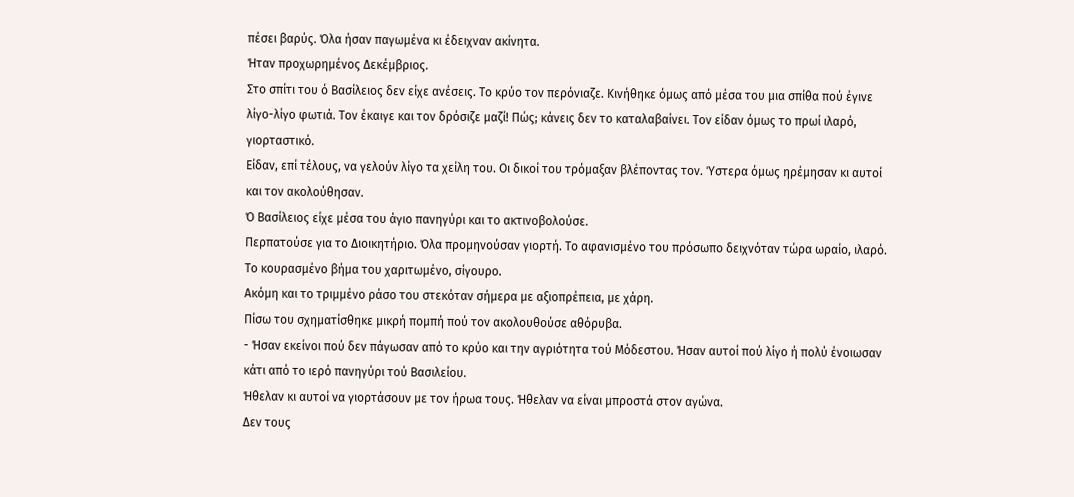πέσει βαρύς. Όλα ήσαν παγωμένα κι έδειχναν ακίνητα.
Ήταν προχωρημένος Δεκέμβριος.
Στο σπίτι του ό Βασίλειος δεν είχε ανέσεις. Το κρύο τον περόνιαζε. Κινήθηκε όμως από μέσα του μια σπίθα πού έγινε λίγο-λίγο φωτιά. Τον έκαιγε και τον δρόσιζε μαζί! Πώς; κάνεις δεν το καταλαβαίνει. Τον είδαν όμως το πρωί ιλαρό, γιορταστικό.
Είδαν, επί τέλους, να γελούν λίγο τα χείλη του. Οι δικοί του τρόμαξαν βλέποντας τον. Ύστερα όμως ηρέμησαν κι αυτοί και τον ακολούθησαν.
Ό Βασίλειος είχε μέσα του άγιο πανηγύρι και το ακτινοβολούσε.
Περπατούσε για το Διοικητήριο. Όλα προμηνούσαν γιορτή. Το αφανισμένο του πρόσωπο δειχνόταν τώρα ωραίο, ιλαρό.
Το κουρασμένο βήμα του χαριτωμένο, σίγουρο.
Ακόμη και το τριμμένο ράσο του στεκόταν σήμερα με αξιοπρέπεια, με χάρη.
Πίσω του σχηματίσθηκε μικρή πομπή πού τον ακολουθούσε αθόρυβα.
- Ήσαν εκείνοι πού δεν πάγωσαν από το κρύο και την αγριότητα τού Μόδεστου. Ήσαν αυτοί πού λίγο ή πολύ ένοιωσαν κάτι από το ιερό πανηγύρι τού Βασιλείου.
Ήθελαν κι αυτοί να γιορτάσουν με τον ήρωα τους. Ήθελαν να είναι μπροστά στον αγώνα.
Δεν τους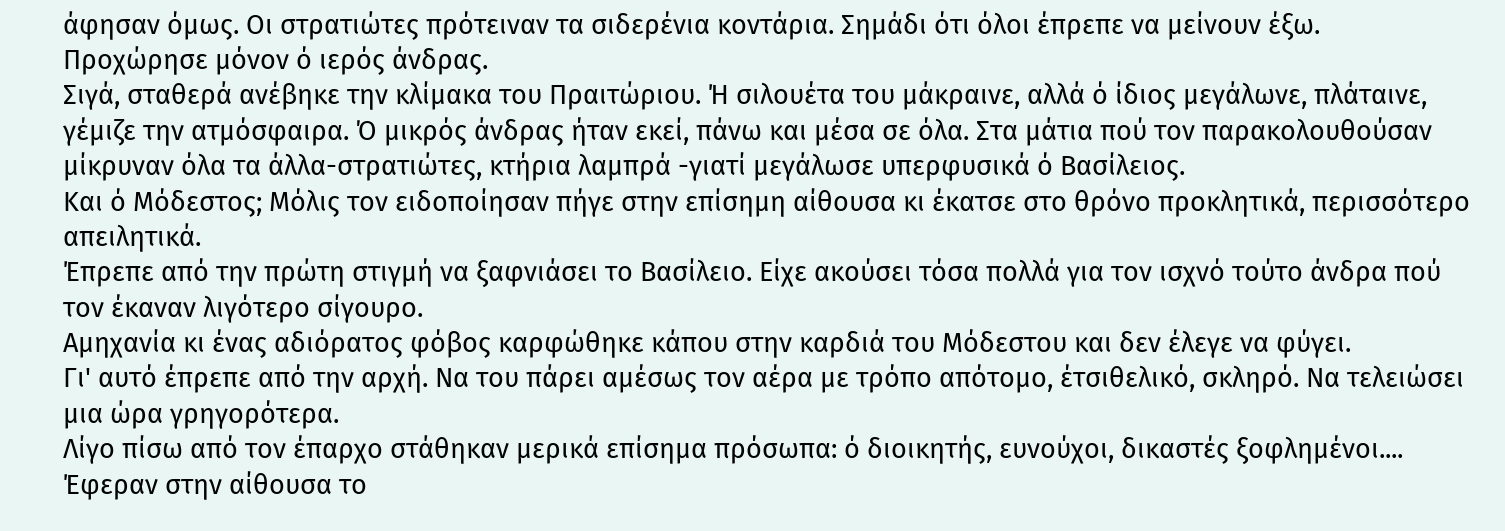άφησαν όμως. Οι στρατιώτες πρότειναν τα σιδερένια κοντάρια. Σημάδι ότι όλοι έπρεπε να μείνουν έξω.
Προχώρησε μόνον ό ιερός άνδρας.
Σιγά, σταθερά ανέβηκε την κλίμακα του Πραιτώριου. Ή σιλουέτα του μάκραινε, αλλά ό ίδιος μεγάλωνε, πλάταινε, γέμιζε την ατμόσφαιρα. Ό μικρός άνδρας ήταν εκεί, πάνω και μέσα σε όλα. Στα μάτια πού τον παρακολουθούσαν μίκρυναν όλα τα άλλα-στρατιώτες, κτήρια λαμπρά -γιατί μεγάλωσε υπερφυσικά ό Βασίλειος.
Και ό Μόδεστος; Μόλις τον ειδοποίησαν πήγε στην επίσημη αίθουσα κι έκατσε στο θρόνο προκλητικά, περισσότερο απειλητικά.
Έπρεπε από την πρώτη στιγμή να ξαφνιάσει το Βασίλειο. Είχε ακούσει τόσα πολλά για τον ισχνό τούτο άνδρα πού τον έκαναν λιγότερο σίγουρο.
Αμηχανία κι ένας αδιόρατος φόβος καρφώθηκε κάπου στην καρδιά του Μόδεστου και δεν έλεγε να φύγει.
Γι' αυτό έπρεπε από την αρχή. Να του πάρει αμέσως τον αέρα με τρόπο απότομο, έτσιθελικό, σκληρό. Να τελειώσει μια ώρα γρηγορότερα.
Λίγο πίσω από τον έπαρχο στάθηκαν μερικά επίσημα πρόσωπα: ό διοικητής, ευνούχοι, δικαστές ξοφλημένοι....
Έφεραν στην αίθουσα το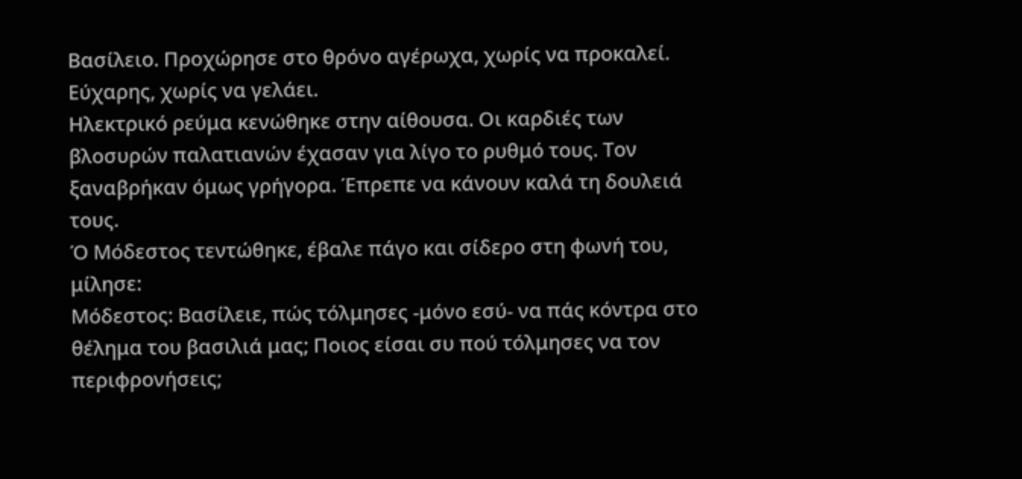Βασίλειο. Προχώρησε στο θρόνο αγέρωχα, χωρίς να προκαλεί. Εύχαρης, χωρίς να γελάει.
Ηλεκτρικό ρεύμα κενώθηκε στην αίθουσα. Οι καρδιές των βλοσυρών παλατιανών έχασαν για λίγο το ρυθμό τους. Τον ξαναβρήκαν όμως γρήγορα. Έπρεπε να κάνουν καλά τη δουλειά τους.
Ό Μόδεστος τεντώθηκε, έβαλε πάγο και σίδερο στη φωνή του, μίλησε:
Μόδεστος: Βασίλειε, πώς τόλμησες -μόνο εσύ- να πάς κόντρα στο θέλημα του βασιλιά μας; Ποιος είσαι συ πού τόλμησες να τον περιφρονήσεις;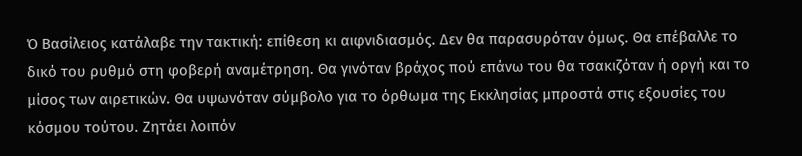Ό Βασίλειος κατάλαβε την τακτική: επίθεση κι αιφνιδιασμός. Δεν θα παρασυρόταν όμως. Θα επέβαλλε το δικό του ρυθμό στη φοβερή αναμέτρηση. Θα γινόταν βράχος πού επάνω του θα τσακιζόταν ή οργή και το μίσος των αιρετικών. Θα υψωνόταν σύμβολο για το όρθωμα της Εκκλησίας μπροστά στις εξουσίες του κόσμου τούτου. Ζητάει λοιπόν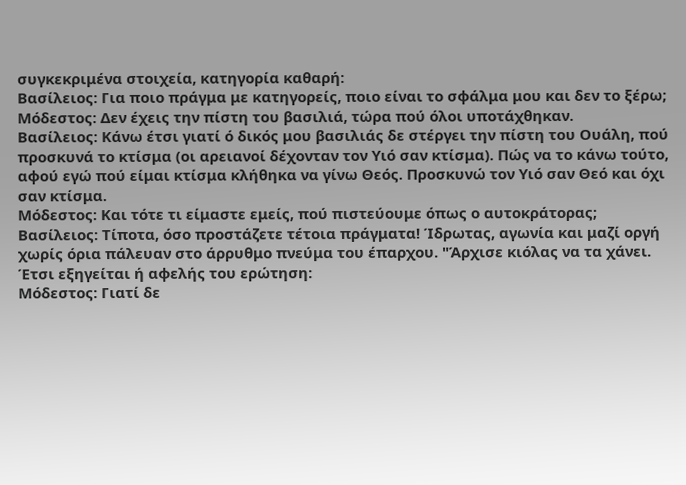συγκεκριμένα στοιχεία, κατηγορία καθαρή:
Βασίλειος: Για ποιο πράγμα με κατηγορείς, ποιο είναι το σφάλμα μου και δεν το ξέρω;
Μόδεστος: Δεν έχεις την πίστη του βασιλιά, τώρα πού όλοι υποτάχθηκαν.
Βασίλειος: Κάνω έτσι γιατί ό δικός μου βασιλιάς δε στέργει την πίστη του Ουάλη, πού προσκυνά το κτίσμα (οι αρειανοί δέχονταν τον Υιό σαν κτίσμα). Πώς να το κάνω τούτο, αφού εγώ πού είμαι κτίσμα κλήθηκα να γίνω Θεός. Προσκυνώ τον Υιό σαν Θεό και όχι σαν κτίσμα.
Μόδεστος: Και τότε τι είμαστε εμείς, πού πιστεύουμε όπως ο αυτοκράτορας;
Βασίλειος: Τίποτα, όσο προστάζετε τέτοια πράγματα! Ίδρωτας, αγωνία και μαζί οργή χωρίς όρια πάλευαν στο άρρυθμο πνεύμα του έπαρχου. "Άρχισε κιόλας να τα χάνει. Έτσι εξηγείται ή αφελής του ερώτηση:
Μόδεστος: Γιατί δε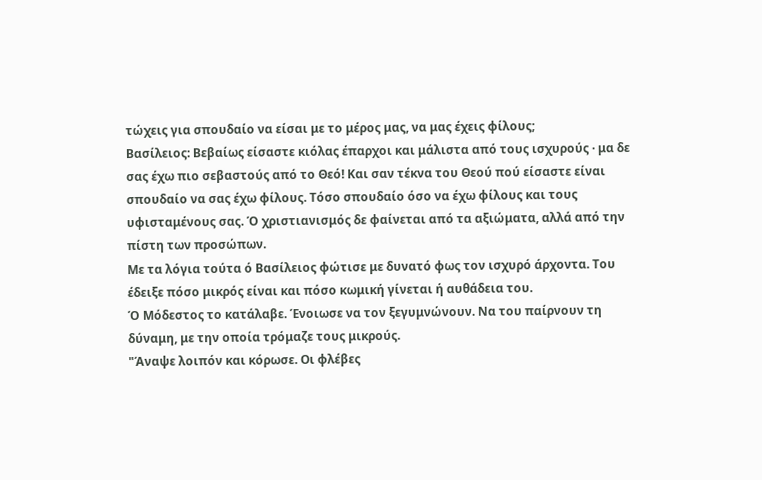τώχεις για σπουδαίο να είσαι με το μέρος μας, να μας έχεις φίλους;
Βασίλειος: Βεβαίως είσαστε κιόλας έπαρχοι και μάλιστα από τους ισχυρούς · μα δε σας έχω πιο σεβαστούς από το Θεό! Και σαν τέκνα του Θεού πού είσαστε είναι σπουδαίο να σας έχω φίλους. Τόσο σπουδαίο όσο να έχω φίλους και τους υφισταμένους σας. Ό χριστιανισμός δε φαίνεται από τα αξιώματα, αλλά από την πίστη των προσώπων.
Με τα λόγια τούτα ό Βασίλειος φώτισε με δυνατό φως τον ισχυρό άρχοντα. Του έδειξε πόσο μικρός είναι και πόσο κωμική γίνεται ή αυθάδεια του.
Ό Μόδεστος το κατάλαβε. Ένοιωσε να τον ξεγυμνώνουν. Να του παίρνουν τη δύναμη, με την οποία τρόμαζε τους μικρούς.
"Άναψε λοιπόν και κόρωσε. Οι φλέβες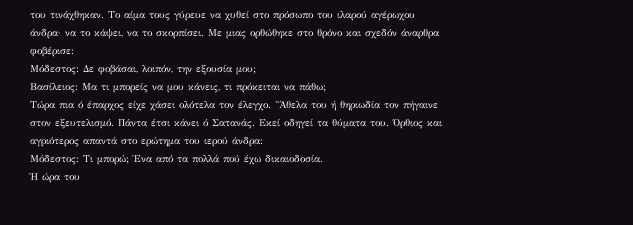του τινάχθηκαν. Το αίμα τους γύρευε να χυθεί στο πρόσωπο του ιλαρού αγέρωχου άνδρα· να το κάψει, να το σκορπίσει. Με μιας ορθώθηκε στο θρόνο και σχεδόν άναρθρα φοβέρισε:
Μόδεστος: Δε φοβάσαι, λοιπόν, την εξουσία μου;
Βασίλειος: Μα τι μπορείς να μου κάνεις, τι πρόκειται να πάθω;
Τώρα πια ό έπαρχος είχε χάσει ολότελα τον έλεγχο. "Άθελα του ή θηριωδία τον πήγαινε στον εξευτελισμό. Πάντα έτσι κάνει ό Σατανάς. Εκεί οδηγεί τα θύματα του. Όρθιος και αγριότερος απαντά στο ερώτημα του ιερού άνδρα:
Μόδεστος: Τι μπορώ; Ένα από τα πολλά πού έχω δικαιοδοσία.
Ή ώρα του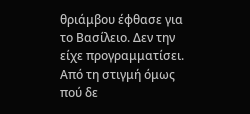θριάμβου έφθασε για το Βασίλειο. Δεν την είχε προγραμματίσει. Από τη στιγμή όμως πού δε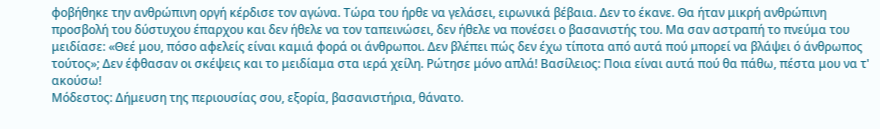φοβήθηκε την ανθρώπινη οργή κέρδισε τον αγώνα. Τώρα του ήρθε να γελάσει, ειρωνικά βέβαια. Δεν το έκανε. Θα ήταν μικρή ανθρώπινη προσβολή του δύστυχου έπαρχου και δεν ήθελε να τον ταπεινώσει, δεν ήθελε να πονέσει ο βασανιστής του. Μα σαν αστραπή το πνεύμα του μειδίασε: «Θεέ μου, πόσο αφελείς είναι καμιά φορά οι άνθρωποι. Δεν βλέπει πώς δεν έχω τίποτα από αυτά πού μπορεί να βλάψει ό άνθρωπος τούτος»; Δεν έφθασαν οι σκέψεις και το μειδίαμα στα ιερά χείλη. Ρώτησε μόνο απλά! Βασίλειος: Ποια είναι αυτά πού θα πάθω, πέστα μου να τ' ακούσω!
Μόδεστος: Δήμευση της περιουσίας σου, εξορία, βασανιστήρια, θάνατο.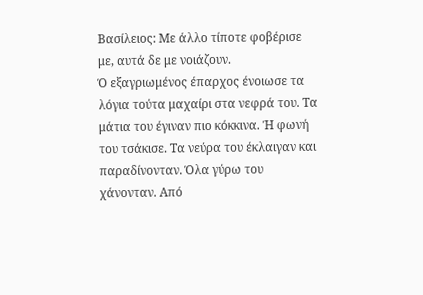Βασίλειος: Με άλλο τίποτε φοβέρισε με, αυτά δε με νοιάζουν.
Ό εξαγριωμένος έπαρχος ένοιωσε τα λόγια τούτα μαχαίρι στα νεφρά του. Τα μάτια του έγιναν πιο κόκκινα. Ή φωνή του τσάκισε. Τα νεύρα του έκλαιγαν και παραδίνονταν. Όλα γύρω του χάνονταν. Από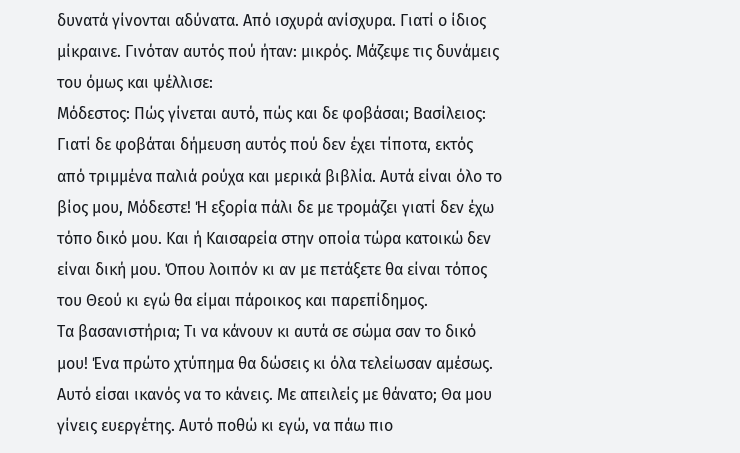δυνατά γίνονται αδύνατα. Από ισχυρά ανίσχυρα. Γιατί ο ίδιος μίκραινε. Γινόταν αυτός πού ήταν: μικρός. Μάζεψε τις δυνάμεις του όμως και ψέλλισε:
Μόδεστος: Πώς γίνεται αυτό, πώς και δε φοβάσαι; Βασίλειος: Γιατί δε φοβάται δήμευση αυτός πού δεν έχει τίποτα, εκτός από τριμμένα παλιά ρούχα και μερικά βιβλία. Αυτά είναι όλο το βίος μου, Μόδεστε! Ή εξορία πάλι δε με τρομάζει γιατί δεν έχω τόπο δικό μου. Και ή Καισαρεία στην οποία τώρα κατοικώ δεν είναι δική μου. Όπου λοιπόν κι αν με πετάξετε θα είναι τόπος του Θεού κι εγώ θα είμαι πάροικος και παρεπίδημος.
Τα βασανιστήρια; Τι να κάνουν κι αυτά σε σώμα σαν το δικό μου! Ένα πρώτο χτύπημα θα δώσεις κι όλα τελείωσαν αμέσως. Αυτό είσαι ικανός να το κάνεις. Με απειλείς με θάνατο; Θα μου γίνεις ευεργέτης. Αυτό ποθώ κι εγώ, να πάω πιο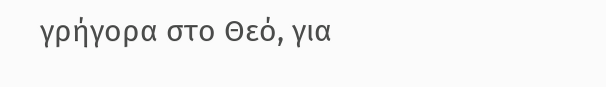γρήγορα στο Θεό, για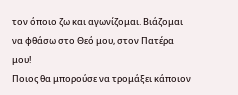τον όποιο ζω και αγωνίζομαι. Βιάζομαι να φθάσω στο Θεό μου, στον Πατέρα μου!
Ποιος θα μπορούσε να τρομάξει κάποιον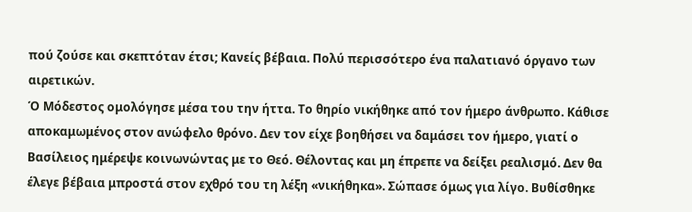πού ζούσε και σκεπτόταν έτσι; Κανείς βέβαια. Πολύ περισσότερο ένα παλατιανό όργανο των αιρετικών.
Ό Μόδεστος ομολόγησε μέσα του την ήττα. Το θηρίο νικήθηκε από τον ήμερο άνθρωπο. Κάθισε αποκαμωμένος στον ανώφελο θρόνο. Δεν τον είχε βοηθήσει να δαμάσει τον ήμερο, γιατί ο Βασίλειος ημέρεψε κοινωνώντας με το Θεό. Θέλοντας και μη έπρεπε να δείξει ρεαλισμό. Δεν θα έλεγε βέβαια μπροστά στον εχθρό του τη λέξη «νικήθηκα». Σώπασε όμως για λίγο. Βυθίσθηκε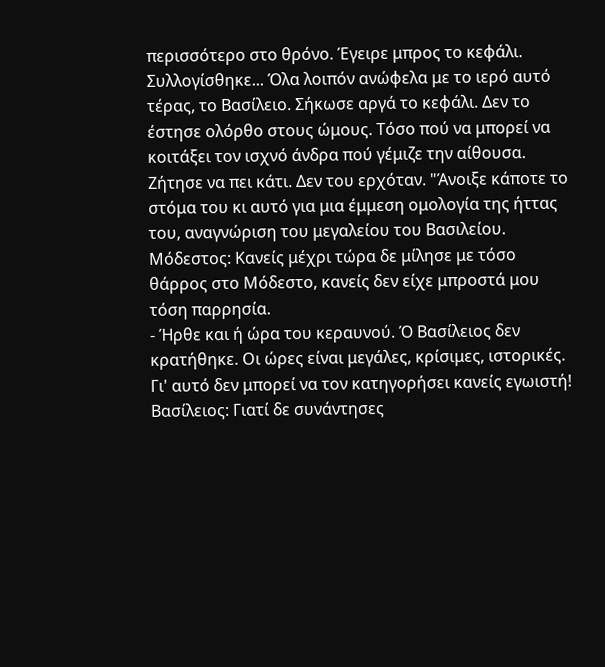περισσότερο στο θρόνο. Έγειρε μπρος το κεφάλι. Συλλογίσθηκε... Όλα λοιπόν ανώφελα με το ιερό αυτό τέρας, το Βασίλειο. Σήκωσε αργά το κεφάλι. Δεν το έστησε ολόρθο στους ώμους. Τόσο πού να μπορεί να κοιτάξει τον ισχνό άνδρα πού γέμιζε την αίθουσα. Ζήτησε να πει κάτι. Δεν του ερχόταν. "Άνοιξε κάποτε το στόμα του κι αυτό για μια έμμεση ομολογία της ήττας του, αναγνώριση του μεγαλείου του Βασιλείου. Μόδεστος: Κανείς μέχρι τώρα δε μίλησε με τόσο θάρρος στο Μόδεστο, κανείς δεν είχε μπροστά μου τόση παρρησία.
- Ήρθε και ή ώρα του κεραυνού. Ό Βασίλειος δεν κρατήθηκε. Οι ώρες είναι μεγάλες, κρίσιμες, ιστορικές. Γι' αυτό δεν μπορεί να τον κατηγορήσει κανείς εγωιστή! Βασίλειος: Γιατί δε συνάντησες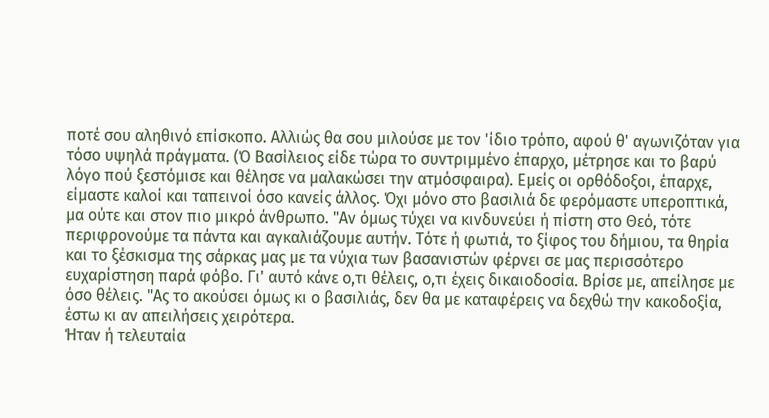ποτέ σου αληθινό επίσκοπο. Αλλιώς θα σου μιλούσε με τον 'ίδιο τρόπο, αφού θ' αγωνιζόταν για τόσο υψηλά πράγματα. (Ό Βασίλειος είδε τώρα το συντριμμένο έπαρχο, μέτρησε και το βαρύ λόγο πού ξεστόμισε και θέλησε να μαλακώσει την ατμόσφαιρα). Εμείς οι ορθόδοξοι, έπαρχε, είμαστε καλοί και ταπεινοί όσο κανείς άλλος. Όχι μόνο στο βασιλιά δε φερόμαστε υπεροπτικά, μα ούτε και στον πιο μικρό άνθρωπο. "Αν όμως τύχει να κινδυνεύει ή πίστη στο Θεό, τότε περιφρονούμε τα πάντα και αγκαλιάζουμε αυτήν. Τότε ή φωτιά, το ξίφος του δήμιου, τα θηρία και το ξέσκισμα της σάρκας μας με τα νύχια των βασανιστών φέρνει σε μας περισσότερο ευχαρίστηση παρά φόβο. Γι' αυτό κάνε ο,τι θέλεις, ο,τι έχεις δικαιοδοσία. Βρίσε με, απείλησε με όσο θέλεις. "Ας το ακούσει όμως κι ο βασιλιάς, δεν θα με καταφέρεις να δεχθώ την κακοδοξία, έστω κι αν απειλήσεις χειρότερα.
Ήταν ή τελευταία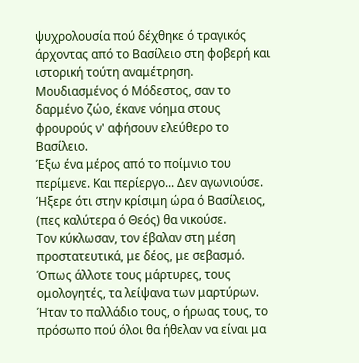ψυχρολουσία πού δέχθηκε ό τραγικός άρχοντας από το Βασίλειο στη φοβερή και ιστορική τούτη αναμέτρηση. Μουδιασμένος ό Μόδεστος, σαν το δαρμένο ζώο, έκανε νόημα στους φρουρούς ν' αφήσουν ελεύθερο το Βασίλειο.
Έξω ένα μέρος από το ποίμνιο του περίμενε. Και περίεργο... Δεν αγωνιούσε. Ήξερε ότι στην κρίσιμη ώρα ό Βασίλειος, (πες καλύτερα ό Θεός) θα νικούσε.
Τον κύκλωσαν, τον έβαλαν στη μέση προστατευτικά, με δέος, με σεβασμό. Όπως άλλοτε τους μάρτυρες, τους ομολογητές, τα λείψανα των μαρτύρων.
Ήταν το παλλάδιο τους, ο ήρωας τους, το πρόσωπο πού όλοι θα ήθελαν να είναι μα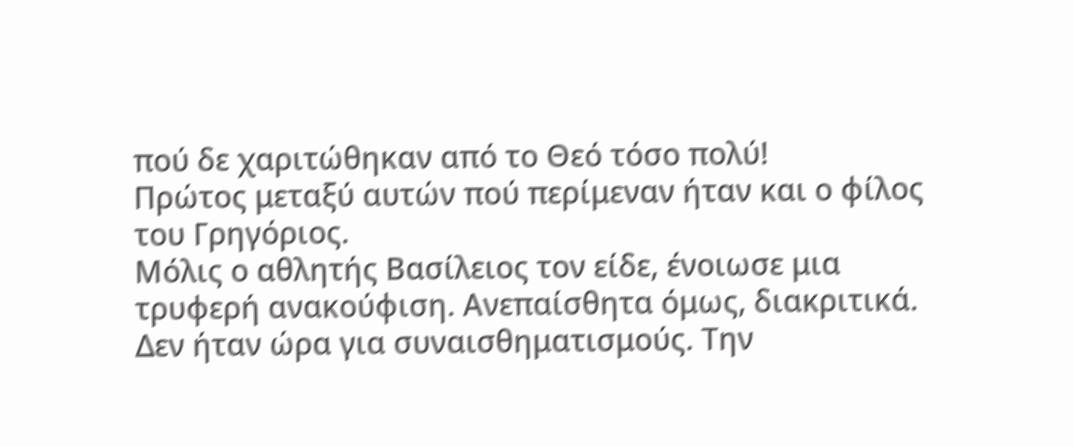πού δε χαριτώθηκαν από το Θεό τόσο πολύ!
Πρώτος μεταξύ αυτών πού περίμεναν ήταν και ο φίλος του Γρηγόριος.
Μόλις ο αθλητής Βασίλειος τον είδε, ένοιωσε μια τρυφερή ανακούφιση. Ανεπαίσθητα όμως, διακριτικά. Δεν ήταν ώρα για συναισθηματισμούς. Την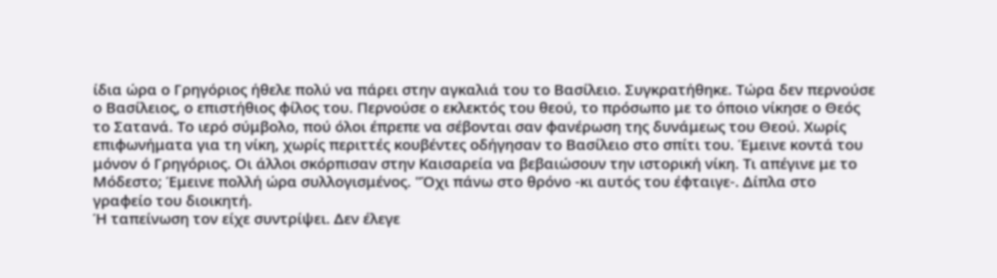ίδια ώρα ο Γρηγόριος ήθελε πολύ να πάρει στην αγκαλιά του το Βασίλειο. Συγκρατήθηκε. Τώρα δεν περνούσε ο Βασίλειος, ο επιστήθιος φίλος του. Περνούσε ο εκλεκτός του θεού, το πρόσωπο με το όποιο νίκησε ο Θεός το Σατανά. Το ιερό σύμβολο, πού όλοι έπρεπε να σέβονται σαν φανέρωση της δυνάμεως του Θεού. Χωρίς επιφωνήματα για τη νίκη, χωρίς περιττές κουβέντες οδήγησαν το Βασίλειο στο σπίτι του. Έμεινε κοντά του μόνον ό Γρηγόριος. Οι άλλοι σκόρπισαν στην Καισαρεία να βεβαιώσουν την ιστορική νίκη. Τι απέγινε με το Μόδεστο; Έμεινε πολλή ώρα συλλογισμένος. "Όχι πάνω στο θρόνο -κι αυτός του έφταιγε-. Δίπλα στο γραφείο του διοικητή.
Ή ταπείνωση τον είχε συντρίψει. Δεν έλεγε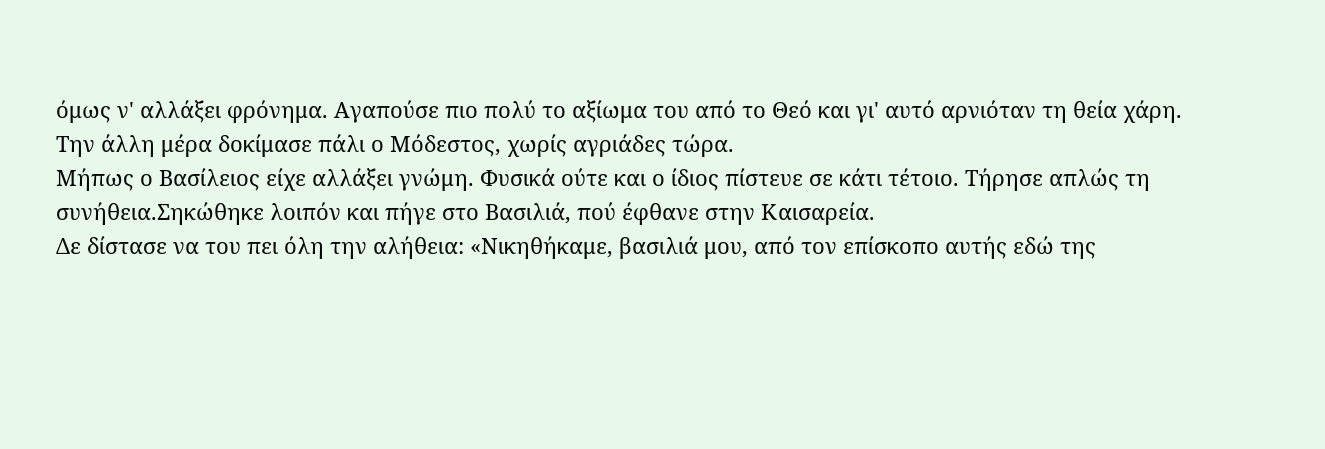όμως ν' αλλάξει φρόνημα. Αγαπούσε πιο πολύ το αξίωμα του από το Θεό και γι' αυτό αρνιόταν τη θεία χάρη.
Την άλλη μέρα δοκίμασε πάλι ο Μόδεστος, χωρίς αγριάδες τώρα.
Μήπως ο Βασίλειος είχε αλλάξει γνώμη. Φυσικά ούτε και ο ίδιος πίστευε σε κάτι τέτοιο. Τήρησε απλώς τη συνήθεια.Σηκώθηκε λοιπόν και πήγε στο Βασιλιά, πού έφθανε στην Καισαρεία.
Δε δίστασε να του πει όλη την αλήθεια: «Νικηθήκαμε, βασιλιά μου, από τον επίσκοπο αυτής εδώ της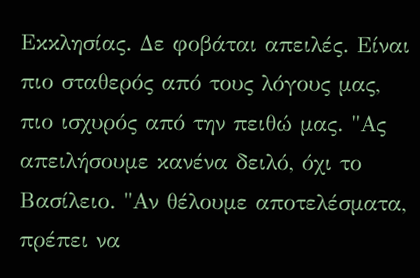Εκκλησίας. Δε φοβάται απειλές. Είναι πιο σταθερός από τους λόγους μας, πιο ισχυρός από την πειθώ μας. "Ας απειλήσουμε κανένα δειλό, όχι το Βασίλειο. "Αν θέλουμε αποτελέσματα, πρέπει να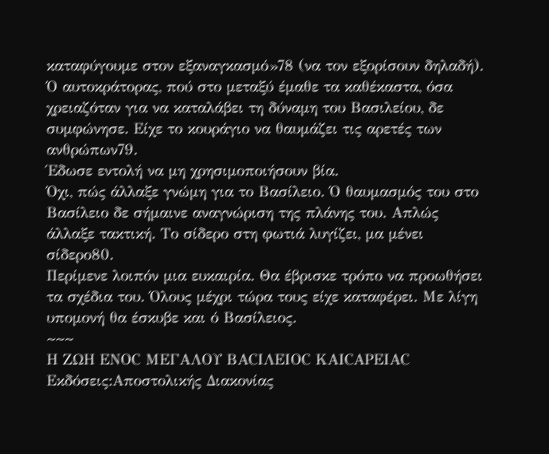καταφύγουμε στον εξαναγκασμό»78 (να τον εξορίσουν δηλαδή).
Ό αυτοκράτορας, πού στο μεταξύ έμαθε τα καθέκαστα, όσα χρειαζόταν για να καταλάβει τη δύναμη του Βασιλείου, δε συμφώνησε. Είχε το κουράγιο να θαυμάζει τις αρετές των ανθρώπων79.
Έδωσε εντολή να μη χρησιμοποιήσουν βία.
Όχι, πώς άλλαξε γνώμη για το Βασίλειο. Ό θαυμασμός του στο Βασίλειο δε σήμαινε αναγνώριση της πλάνης του. Απλώς άλλαξε τακτική. Το σίδερο στη φωτιά λυγίζει, μα μένει σίδερο80.
Περίμενε λοιπόν μια ευκαιρία. Θα έβρισκε τρόπο να προωθήσει τα σχέδια του. Όλους μέχρι τώρα τους είχε καταφέρει. Με λίγη υπομονή θα έσκυβε και ό Βασίλειος.
~~~
Η ΖΩΗ ΕΝΟC ΜΕΓΑΛΟΥ ΒΑCΙΛΕΙΟC ΚΑΙCΑΡΕΙΑC Εκδόσεις:Αποστολικής Διακονίας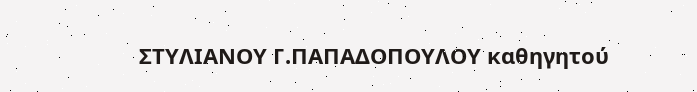ΣΤΥΛΙΑΝΟΥ Γ.ΠΑΠΑΔΟΠΟΥΛΟΥ καθηγητού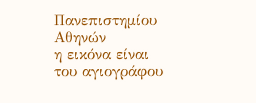Πανεπιστημίου Αθηνών
η εικόνα είναι του αγιογράφου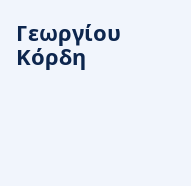Γεωργίου Κόρδη